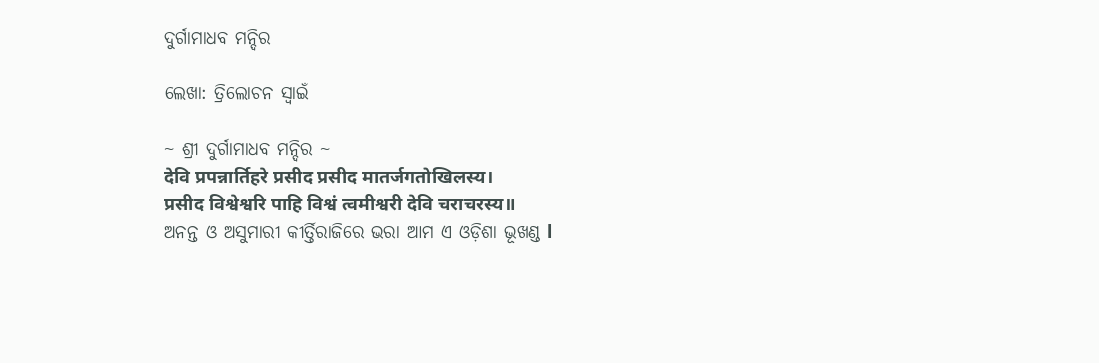ଦୁର୍ଗାମାଧବ ମନ୍ଦିର

ଲେଖା: ତ୍ରିଲୋଚନ ସ୍ୱାଇଁ

~ ଶ୍ରୀ ଦୁର୍ଗାମାଧବ ମନ୍ଦିର ~
देवि प्रपन्नार्तिहरे प्रसीद प्रसीद मातर्जगतोखिलस्य।
प्रसीद विश्वेश्वरि पाहि विश्वं त्वमीश्वरी देवि चराचरस्य॥
ଅନନ୍ତ ଓ ଅସୁମାରୀ କୀର୍ତ୍ତିରାଜିରେ ଭରା ଆମ ଏ ଓଡ଼ିଶା ଭୂଖଣ୍ଡ l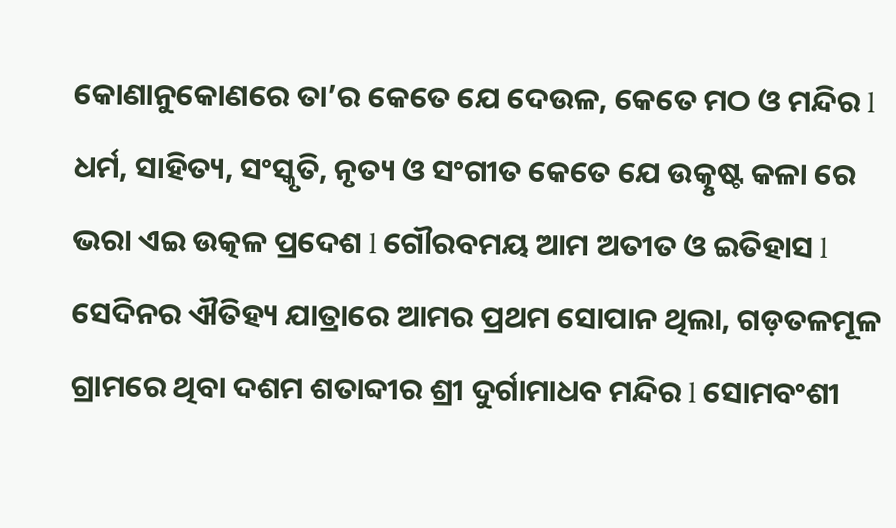କୋଣାନୁକୋଣରେ ତା’ର କେତେ ଯେ ଦେଉଳ, କେତେ ମଠ ଓ ମନ୍ଦିର l ଧର୍ମ, ସାହିତ୍ୟ, ସଂସ୍କୃତି, ନୃତ୍ୟ ଓ ସଂଗୀତ କେତେ ଯେ ଉତ୍କୃଷ୍ଟ କଳା ରେ ଭରା ଏଇ ଉତ୍କଳ ପ୍ରଦେଶ l ଗୌରବମୟ ଆମ ଅତୀତ ଓ ଇତିହାସ l
ସେଦିନର ଐତିହ୍ୟ ଯାତ୍ରାରେ ଆମର ପ୍ରଥମ ସୋପାନ ଥିଲା, ଗଡ଼ତଳମୂଳ ଗ୍ରାମରେ ଥିବା ଦଶମ ଶତାବ୍ଦୀର ଶ୍ରୀ ଦୁର୍ଗାମାଧବ ମନ୍ଦିର l ସୋମବଂଶୀ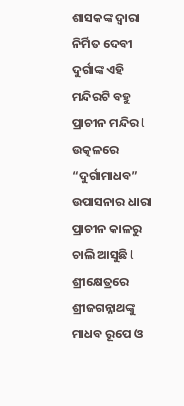ଶାସକଙ୍କ ଦ୍ୱାରା ନିର୍ମିତ ଦେବୀ ଦୁର୍ଗାଙ୍କ ଏହି ମନ୍ଦିରଟି ବହୁ ପ୍ରାଚୀନ ମନ୍ଦିର l ଉତ୍କଳରେ “ଦୁର୍ଗାମାଧବ” ଉପାସନାର ଧାରା ପ୍ରାଚୀନ କାଳରୁ ଚାଲି ଆସୁଛି l ଶ୍ରୀକ୍ଷେତ୍ରରେ ଶ୍ରୀଜଗନ୍ନାଥଙ୍କୁ ମାଧବ ରୂପେ ଓ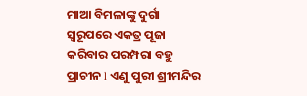ମାଆ ବିମଳାଙ୍କୁ ଦୁର୍ଗା ସ୍ୱରୂପରେ ଏକତ୍ର ପୂଜା କରିବାର ପରମ୍ପରା ବହୁ ପ୍ରାଚୀନ l ଏଣୁ ପୁରୀ ଶ୍ରୀମନ୍ଦିର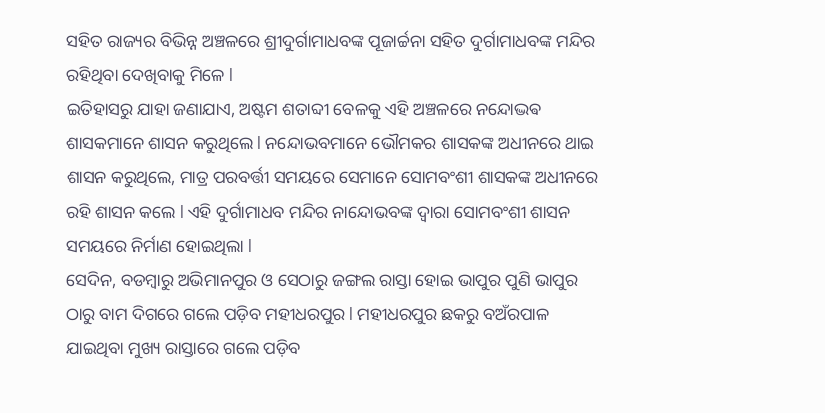ସହିତ ରାଜ୍ୟର ବିଭିନ୍ନ ଅଞ୍ଚଳରେ ଶ୍ରୀଦୁର୍ଗାମାଧବଙ୍କ ପୂଜାର୍ଚ୍ଚନା ସହିତ ଦୁର୍ଗାମାଧବଙ୍କ ମନ୍ଦିର ରହିଥିବା ଦେଖିବାକୁ ମିଳେ l
ଇତିହାସରୁ ଯାହା ଜଣାଯାଏ, ଅଷ୍ଟମ ଶତାବ୍ଦୀ ବେଳକୁ ଏହି ଅଞ୍ଚଳରେ ନନ୍ଦୋଦ୍ଭଵ ଶାସକମାନେ ଶାସନ କରୁଥିଲେ l ନନ୍ଦୋଭବମାନେ ଭୌମକର ଶାସକଙ୍କ ଅଧୀନରେ ଥାଇ ଶାସନ କରୁଥିଲେ, ମାତ୍ର ପରବର୍ତ୍ତୀ ସମୟରେ ସେମାନେ ସୋମବଂଶୀ ଶାସକଙ୍କ ଅଧୀନରେ ରହି ଶାସନ କଲେ l ଏହି ଦୁର୍ଗାମାଧବ ମନ୍ଦିର ନାନ୍ଦୋଭବଙ୍କ ଦ୍ୱାରା ସୋମବଂଶୀ ଶାସନ ସମୟରେ ନିର୍ମାଣ ହୋଇଥିଲା l
ସେଦିନ, ବଡମ୍ବାରୁ ଅଭିମାନପୁର ଓ ସେଠାରୁ ଜଙ୍ଗଲ ରାସ୍ତା ହୋଇ ଭାପୁର ପୁଣି ଭାପୁର ଠାରୁ ବାମ ଦିଗରେ ଗଲେ ପଡ଼ିବ ମହୀଧରପୁର l ମହୀଧରପୁର ଛକରୁ ବଅଁରପାଳ ଯାଇଥିବା ମୁଖ୍ୟ ରାସ୍ତାରେ ଗଲେ ପଡ଼ିବ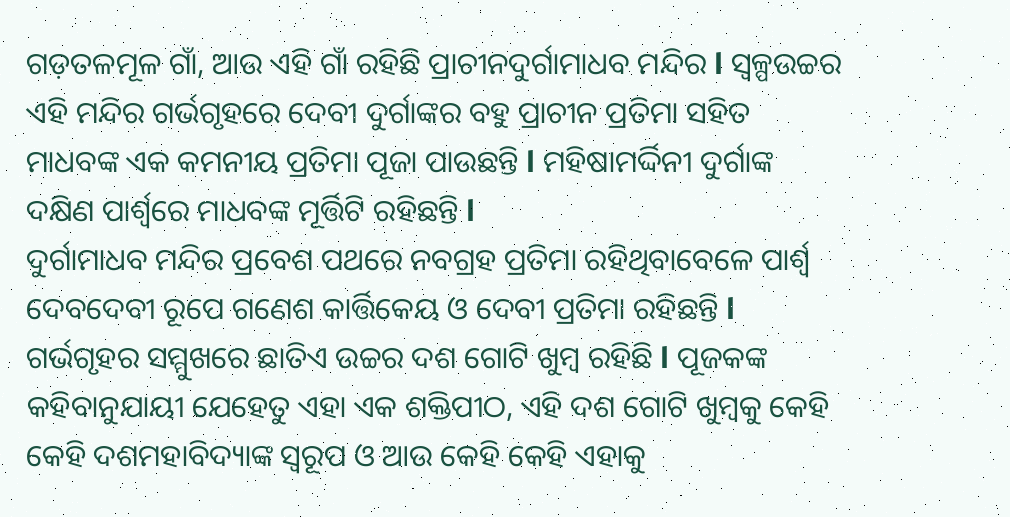ଗଡ଼ତଳମୂଳ ଗାଁ, ଆଉ ଏହି ଗାଁ ରହିଛି ପ୍ରାଚୀନଦୁର୍ଗାମାଧବ ମନ୍ଦିର l ସ୍ୱଳ୍ପଉଚ୍ଚର ଏହି ମନ୍ଦିର ଗର୍ଭଗୃହରେ ଦେବୀ ଦୁର୍ଗାଙ୍କର ବହୁ ପ୍ରାଚୀନ ପ୍ରତିମା ସହିତ ମାଧବଙ୍କ ଏକ କମନୀୟ ପ୍ରତିମା ପୂଜା ପାଉଛନ୍ତି l ମହିଷାମର୍ଦ୍ଦିନୀ ଦୁର୍ଗାଙ୍କ ଦକ୍ଷିଣ ପାର୍ଶ୍ୱରେ ମାଧବଙ୍କ ମୂର୍ତ୍ତିଟି ରହିଛନ୍ତି l
ଦୁର୍ଗାମାଧବ ମନ୍ଦିର ପ୍ରବେଶ ପଥରେ ନବଗ୍ରହ ପ୍ରତିମା ରହିଥିବାବେଳେ ପାର୍ଶ୍ୱ ଦେବଦେବୀ ରୂପେ ଗଣେଶ କାର୍ତ୍ତିକେୟ ଓ ଦେବୀ ପ୍ରତିମା ରହିଛନ୍ତି l ଗର୍ଭଗୃହର ସମ୍ମୁଖରେ ଛାତିଏ ଉଚ୍ଚର ଦଶ ଗୋଟି ଖୁମ୍ବ ରହିଛି l ପୂଜକଙ୍କ କହିବାନୁଯାୟୀ ଯେହେତୁ ଏହା ଏକ ଶକ୍ତିପୀଠ, ଏହି ଦଶ ଗୋଟି ଖୁମ୍ବକୁ କେହି କେହି ଦଶମହାବିଦ୍ୟାଙ୍କ ସ୍ୱରୂପ ଓ ଆଉ କେହି କେହି ଏହାକୁ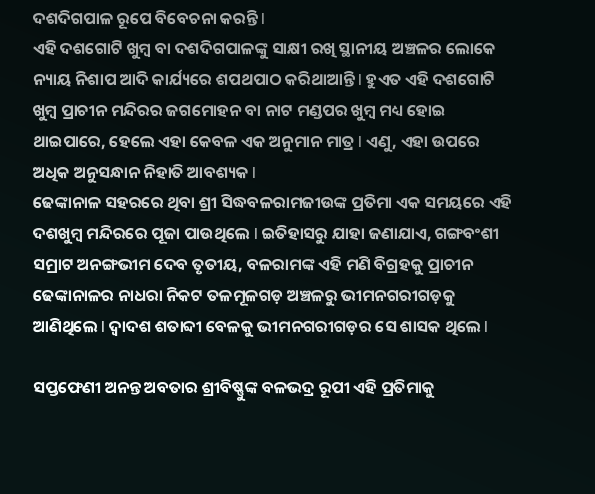ଦଶଦିଗପାଳ ରୂପେ ବିବେଚନା କରନ୍ତି l
ଏହି ଦଶଗୋଟି ଖୁମ୍ବ ବା ଦଶଦିଗପାଳଙ୍କୁ ସାକ୍ଷୀ ରଖି ସ୍ଥାନୀୟ ଅଞ୍ଚଳର ଲୋକେ ନ୍ୟାୟ ନିଶାପ ଆଦି କାର୍ଯ୍ୟରେ ଶପଥପାଠ କରିଥାଆନ୍ତି l ହୁଏତ ଏହି ଦଶଗୋଟି ଖୁମ୍ବ ପ୍ରାଚୀନ ମନ୍ଦିରର ଜଗମୋହନ ବା ନାଟ ମଣ୍ଡପର ଖୁମ୍ବ ମଧ୍ୟ ହୋଇ ଥାଇପାରେ, ହେଲେ ଏହା କେବଳ ଏକ ଅନୁମାନ ମାତ୍ର l ଏଣୁ, ଏହା ଉପରେ ଅଧିକ ଅନୁସନ୍ଧାନ ନିହାତି ଆବଶ୍ୟକ l
ଢେଙ୍କାନାଳ ସହରରେ ଥିବା ଶ୍ରୀ ସିଦ୍ଧବଳରାମଜୀଉଙ୍କ ପ୍ରତିମା ଏକ ସମୟରେ ଏହି ଦଶଖୁମ୍ବ ମନ୍ଦିରରେ ପୂଜା ପାଉଥିଲେ l ଇତିହାସରୁ ଯାହା ଜଣାଯାଏ, ଗଙ୍ଗବଂଶୀ ସମ୍ରାଟ ଅନଙ୍ଗଭୀମ ଦେବ ତୃତୀୟ, ବଳରାମଙ୍କ ଏହି ମଣି ବିଗ୍ରହକୁ ପ୍ରାଚୀନ ଢେଙ୍କାନାଳର ନାଧରା ନିକଟ ତଳମୂଳଗଡ଼ ଅଞ୍ଚଳରୁ ଭୀମନଗରୀଗଡ଼କୁ ଆଣିଥିଲେ l ଦ୍ୱାଦଶ ଶତାବ୍ଦୀ ବେଳକୁ ଭୀମନଗରୀଗଡ଼ର ସେ ଶାସକ ଥିଲେ l

ସପ୍ତଫେଣୀ ଅନନ୍ତ ଅବତାର ଶ୍ରୀବିଷ୍ଣୁଙ୍କ ବଳଭଦ୍ର ରୂପୀ ଏହି ପ୍ରତିମାକୁ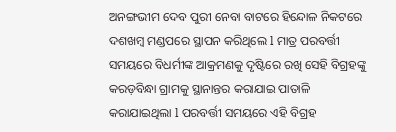ଅନଙ୍ଗଭୀମ ଦେବ ପୁରୀ ନେବା ବାଟରେ ହିନ୍ଦୋଳ ନିକଟରେ ଦଶଖମ୍ବ ମଣ୍ଡପରେ ସ୍ଥାପନ କରିଥିଲେ l ମାତ୍ର ପରବର୍ତ୍ତୀ ସମୟରେ ବିଧର୍ମୀଙ୍କ ଆକ୍ରମଣକୁ ଦୃଷ୍ଟିରେ ରଖି ସେହି ବିଗ୍ରହଙ୍କୁ କରଡ଼ବିନ୍ଧା ଗ୍ରାମକୁ ସ୍ଥାନାନ୍ତର କରାଯାଇ ପାତାଳି କରାଯାଇଥିଲା l ପରବର୍ତ୍ତୀ ସମୟରେ ଏହି ବିଗ୍ରହ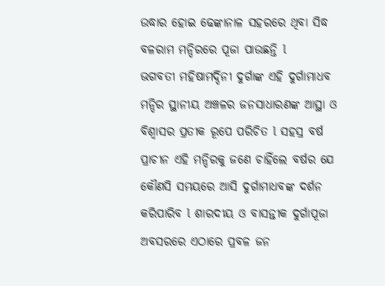ଉଦ୍ଧାର ହୋଇ ଢେଙ୍କାନାଳ ସହରରେ ଥିବା ସିଦ୍ଧ ବଳରାମ ମନ୍ଦିରରେ ପୂଜା ପାଉଛନ୍ତି l
ଭଗବତୀ ମହିଷାମର୍ଦ୍ଦିନୀ ଦୁର୍ଗାଙ୍କ ଏହି ଦୁର୍ଗାମାଧବ ମନ୍ଦିର ସ୍ଥାନୀୟ ଅଞ୍ଚଳର ଜନସାଧାରଣଙ୍କ ଆସ୍ଥା ଓ ବିଶ୍ୱାସର ପ୍ରତୀକ ରୂପେ ପରିଚିତ l ସହସ୍ର ବର୍ଷ ପ୍ରାଚୀନ ଏହି ମନ୍ଦିରକୁ ଜଣେ ଚାହିଁଲେ ବର୍ଷର ଯେ କୌଣସି ସମୟରେ ଆସି ଦୁର୍ଗାମାଧବଙ୍କ ଦର୍ଶନ କରିପାରିବ l ଶାରଦୀୟ ଓ ବାସନ୍ତୀକ ଦୁର୍ଗାପୂଜା ଅବସରରେ ଏଠାରେ ପ୍ରବଳ ଜନ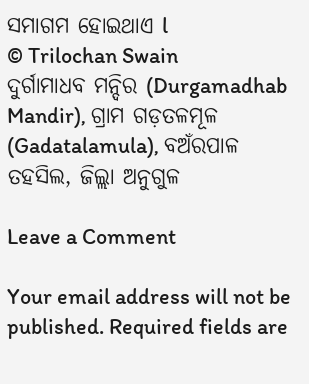ସମାଗମ ହୋଇଥାଏ l
© Trilochan Swain
ଦୁର୍ଗାମାଧବ ମନ୍ଦିର (Durgamadhab Mandir), ଗ୍ରାମ ଗଡ଼ତଳମୂଳ (Gadatalamula), ବଅଁରପାଳ ତହସିଲ, ଜିଲ୍ଲା ଅନୁଗୁଳ

Leave a Comment

Your email address will not be published. Required fields are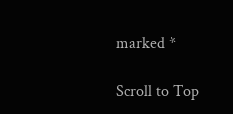marked *

Scroll to Top